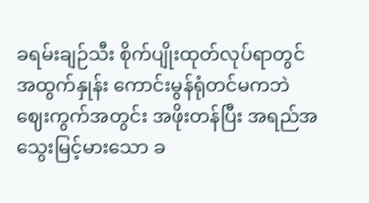ခရမ်းချဉ်သီး စိုက်ပျိုးထုတ်လုပ်ရာတွင် အထွက်နှုန်း ကောင်းမွန်ရုံတင်မကဘဲ ဈေးကွက်အတွင်း အဖိုးတန်ပြီး အရည်အသွေးမြင့်မားသော ခ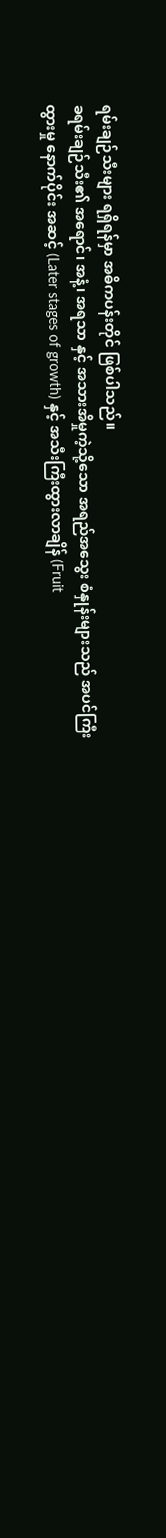ရမ်းချဉ်သီးများ ရရှိရန်မှာ အဓိကပန်းတိုင် ဖြစ်ပါသည်။
ခရမ်းချဉ်သီး၏ အရောင်၊ အနံ့၊ အရသာ နှင့် အသားအိမှုကဲ့သို့သော အရည်အသွေး စံနှုန်းများသည် အပင်ကြီးထွားမှု နောက်ပိုင်း အဆင့် (Later stages of growth) နှင့် အသီးကြီးထွားလာချိန် (Fruit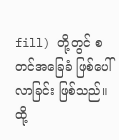fill) တို့တွင် စတင်အခြေခံ ဖြစ်ပေါ်လာခြင်း ဖြစ်သည်။ ထို့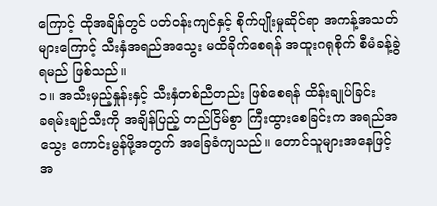ကြောင့် ထိုအချိန်တွင် ပတ်ဝန်းကျင်နှင့် စိုက်ပျိုးမှုဆိုင်ရာ အကန့်အသတ်များကြောင့် သီးနှံအရည်အသွေး မထိခိုက်စေရန် အထူးဂရုစိုက် စီမံခန့်ခွဲရမည် ဖြစ်သည်။
၁။ အသီးမှည့်နှုန်းနှင့် သီးနှံတစ်ညီတည်း ဖြစ်စေရန် ထိန်းချုပ်ခြင်း
ခရမ်းချဉ်သီးကို အချိန်ပြည့် တည်ငြိမ်စွာ ကြီးထွားစေခြင်းက အရည်အသွေး ကောင်းမွန်ဖို့အတွက် အခြေခံကျသည်။ တောင်သူများအနေဖြင့် အ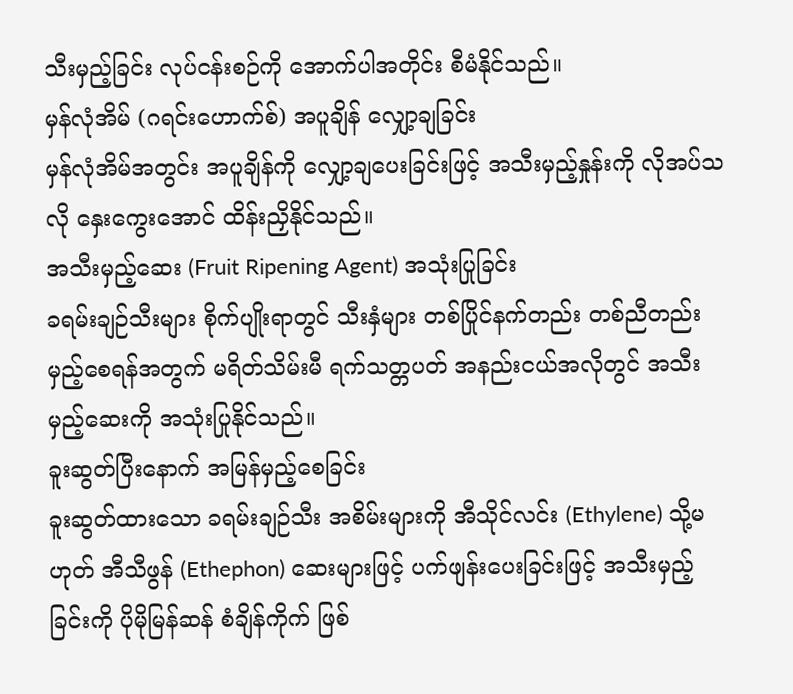သီးမှည့်ခြင်း လုပ်ငန်းစဉ်ကို အောက်ပါအတိုင်း စီမံနိုင်သည်။
မှန်လုံအိမ် (ဂရင်းဟောက်စ်) အပူချိန် လျှော့ချခြင်း
မှန်လုံအိမ်အတွင်း အပူချိန်ကို လျှော့ချပေးခြင်းဖြင့် အသီးမှည့်နှုန်းကို လိုအပ်သလို နှေးကွေးအောင် ထိန်းညှိနိုင်သည်။
အသီးမှည့်ဆေး (Fruit Ripening Agent) အသုံးပြုခြင်း
ခရမ်းချဉ်သီးများ စိုက်ပျိုးရာတွင် သီးနှံများ တစ်ပြိုင်နက်တည်း တစ်ညီတည်း မှည့်စေရန်အတွက် မရိတ်သိမ်းမီ ရက်သတ္တပတ် အနည်းငယ်အလိုတွင် အသီးမှည့်ဆေးကို အသုံးပြုနိုင်သည်။
ခူးဆွတ်ပြီးနောက် အမြန်မှည့်စေခြင်း
ခူးဆွတ်ထားသော ခရမ်းချဉ်သီး အစိမ်းများကို အီသိုင်လင်း (Ethylene) သို့မဟုတ် အီသီဖွန် (Ethephon) ဆေးများဖြင့် ပက်ဖျန်းပေးခြင်းဖြင့် အသီးမှည့်ခြင်းကို ပိုမိုမြန်ဆန် စံချိန်ကိုက် ဖြစ်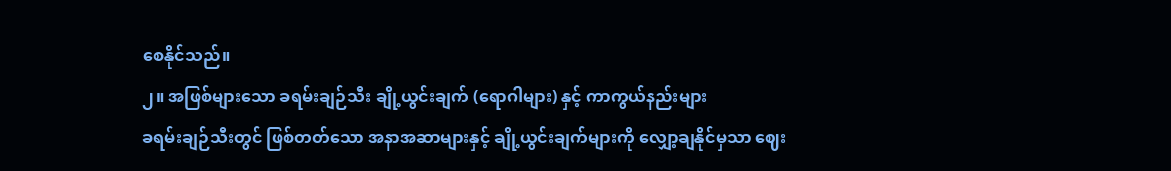စေနိုင်သည်။
၂။ အဖြစ်များသော ခရမ်းချဉ်သီး ချို့ယွင်းချက် (ရောဂါများ) နှင့် ကာကွယ်နည်းများ
ခရမ်းချဉ်သီးတွင် ဖြစ်တတ်သော အနာအဆာများနှင့် ချို့ယွင်းချက်များကို လျှော့ချနိုင်မှသာ ဈေး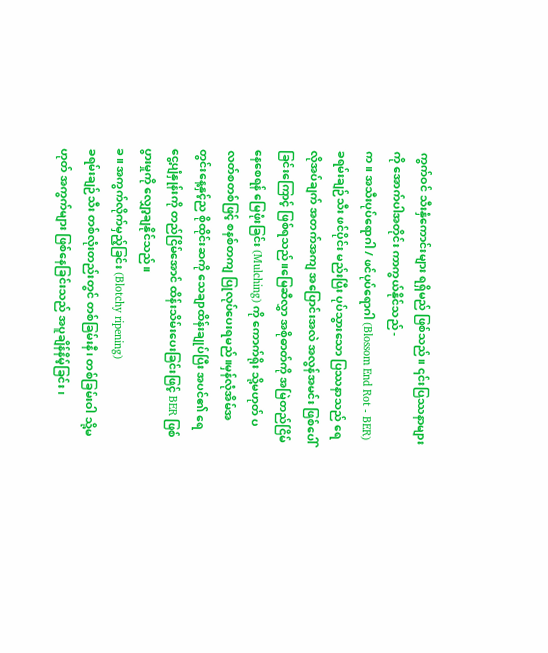ကွက်ဝင် သီးနှံကောင်းများ ရရှိမည် ဖြစ်သည်။ ၎င်းပြဿနာများကို အောက်ပါအတိုင်း ကာကွယ်နိုင်သည် -
က။ အသီးပုပ်ရောဂါ / ဖင်ပုပ်ရောဂါ (Blossom End Rot - BER)
ခရမ်းချဉ်သီး ဖင်ပိုင်း မည်းပြီး ပုပ်သွားသော ပြဿနာသည် ရေ လိုအပ်ချက် အတက်အကျ အပြောင်းအလဲ အလွန်အမင်း ဖြစ်ပေါ်ခြင်းကြောင့် ဖြစ်ရသည်။မြေဆီလွှာ အစိုဓာတ်ကို အမြဲတည်ငြိမ်နေစေရန် မြေဖုံးခြင်း (Mulching) ကို ကောက်ရိုး သို့မဟုတ် ပလတ်စတစ်ဖြင့် စနစ်တကျ ပြုလုပ်ပေးရမည်။မှန်လုံအိမ်အတွင်းနေ့နှင့်ည စိုထိုင်းဆကို သေချာထိန်းချုပ်ပြီး အပင်၏ ရေငွေ့ပျံနှုန်းကို တည်ငြိမ်အောင် ထိန်းသိမ်းပေးခြင်းဖြင့် BER ဖြစ်ပွားမှုကို လျှော့ချနိုင်သည်။
ခ။ အကွက်လိုက်မှည့်ခြင်း (Blotchy ripening)
ခရမ်းချဉ်သီး တစ်လုံးတည်းတွင် တစ်ခြမ်းနီ၊ တစ်ခြမ်းဝါ သို့မဟုတ် အကွက်များ ဖြစ်နေခြင်းသည် အပူချိန်နိမ့်ခြင်း၊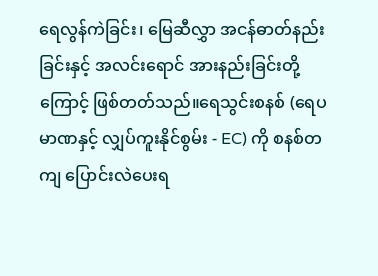ရေလွန်ကဲခြင်း၊ မြေဆီလွှာ အငန်ဓာတ်နည်းခြင်းနှင့် အလင်းရောင် အားနည်းခြင်းတို့ကြောင့် ဖြစ်တတ်သည်။ရေသွင်းစနစ် (ရေပမာဏနှင့် လျှပ်ကူးနိုင်စွမ်း - EC) ကို စနစ်တကျ ပြောင်းလဲပေးရ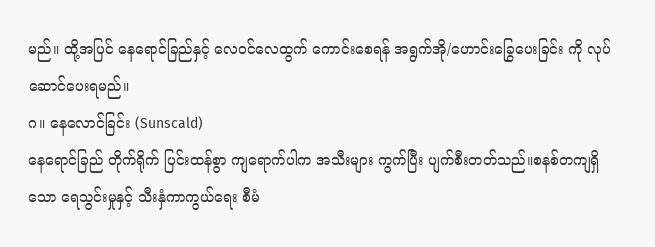မည်။ ထို့အပြင် နေရောင်ခြည်နှင့် လေဝင်လေထွက် ကောင်းစေရန် အရွက်အို/ဟောင်းခြွေပေးခြင်း ကို လုပ်ဆောင်ပေးရမည်။
ဂ။ နေလောင်ခြင်း (Sunscald)
နေရောင်ခြည် တိုက်ရိုက် ပြင်းထန်စွာ ကျရောက်ပါက အသီးများ ကွက်ပြီး ပျက်စီးတတ်သည်။စနစ်တကျရှိသော ရေသွင်းမှုနှင့် သီးနှံကာကွယ်ရေး စီမံ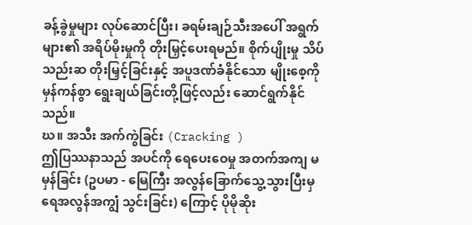ခန့်ခွဲမှုများ လုပ်ဆောင်ပြီး၊ ခရမ်းချဉ်သီးအပေါ် အရွက်များ၏ အရိပ်မိုးမှုကို တိုးမြှင့်ပေးရမည်။ စိုက်ပျိုးမှု သိပ်သည်းဆ တိုးမြှင့်ခြင်းနှင့် အပူဒဏ်ခံနိုင်သော မျိုးစေ့ကို မှန်ကန်စွာ ရွေးချယ်ခြင်းတို့ဖြင့်လည်း ဆောင်ရွက်နိုင်သည်။
ဃ။ အသီး အက်ကွဲခြင်း (Cracking )
ဤပြဿနာသည် အပင်ကို ရေပေးဝေမှု အတက်အကျ မမှန်ခြင်း (ဥပမာ - မြေကြီး အလွန်ခြောက်သွေ့သွားပြီးမှ ရေအလွန်အကျွံ သွင်းခြင်း) ကြောင့် ပိုမိုဆိုး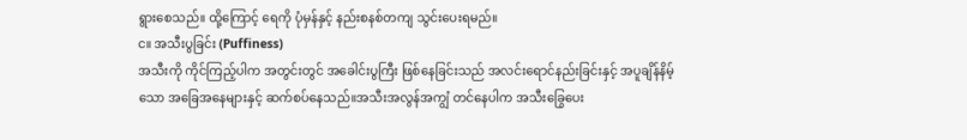ရွားစေသည်။ ထို့ကြောင့် ရေကို ပုံမှန်နှင့် နည်းစနစ်တကျ သွင်းပေးရမည်။
င။ အသီးပွခြင်း (Puffiness)
အသီးကို ကိုင်ကြည့်ပါက အတွင်းတွင် အခေါင်းပွကြီး ဖြစ်နေခြင်းသည် အလင်းရောင်နည်းခြင်းနှင့် အပူချိန်နိမ့်သော အခြေအနေများနှင့် ဆက်စပ်နေသည်။အသီးအလွန်အကျွံ တင်နေပါက အသီးခြွေပေး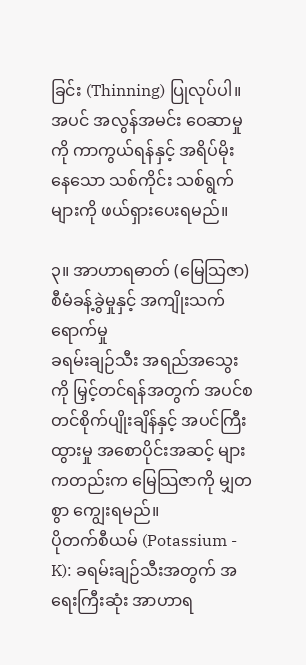ခြင်း (Thinning) ပြုလုပ်ပါ။ အပင် အလွန်အမင်း ဝေဆာမှုကို ကာကွယ်ရန်နှင့် အရိပ်မိုးနေသော သစ်ကိုင်း သစ်ရွက်များကို ဖယ်ရှားပေးရမည်။

၃။ အာဟာရဓာတ် (မြေသြဇာ) စီမံခန့်ခွဲမှုနှင့် အကျိုးသက်ရောက်မှု
ခရမ်းချဉ်သီး အရည်အသွေးကို မြှင့်တင်ရန်အတွက် အပင်စတင်စိုက်ပျိုးချိန်နှင့် အပင်ကြီးထွားမှု အစောပိုင်းအဆင့် များကတည်းက မြေသြဇာကို မျှတစွာ ကျွေးရမည်။
ပိုတက်စီယမ် (Potassium - K): ခရမ်းချဉ်သီးအတွက် အရေးကြီးဆုံး အာဟာရ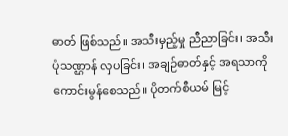ဓာတ် ဖြစ်သည်။ အသီးမှည့်မှု ညီညာခြင်း၊ အသီးပုံသဏ္ဌာန် လှပခြင်း၊ အချဉ်ဓာတ်နှင့် အရသာကို ကောင်းမွန်စေသည်။ ပိုတက်စီယမ် မြင့်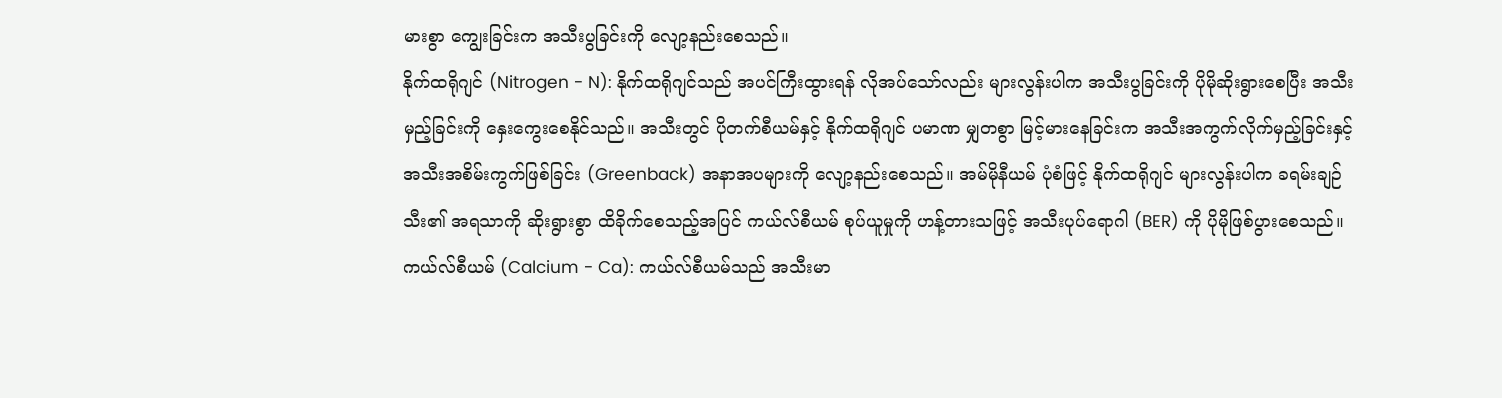မားစွာ ကျွေးခြင်းက အသီးပွခြင်းကို လျော့နည်းစေသည်။
နိုက်ထရိုဂျင် (Nitrogen - N): နိုက်ထရိုဂျင်သည် အပင်ကြီးထွားရန် လိုအပ်သော်လည်း များလွန်းပါက အသီးပွခြင်းကို ပိုမိုဆိုးရွားစေပြီး အသီးမှည့်ခြင်းကို နှေးကွေးစေနိုင်သည်။ အသီးတွင် ပိုတက်စီယမ်နှင့် နိုက်ထရိုဂျင် ပမာဏ မျှတစွာ မြင့်မားနေခြင်းက အသီးအကွက်လိုက်မှည့်ခြင်းနှင့် အသီးအစိမ်းကွက်ဖြစ်ခြင်း (Greenback) အနာအပများကို လျော့နည်းစေသည်။ အမ်မိုနီယမ် ပုံစံဖြင့် နိုက်ထရိုဂျင် များလွန်းပါက ခရမ်းချဉ်သီး၏ အရသာကို ဆိုးရွားစွာ ထိခိုက်စေသည့်အပြင် ကယ်လ်စီယမ် စုပ်ယူမှုကို ဟန့်တားသဖြင့် အသီးပုပ်ရောဂါ (BER) ကို ပိုမိုဖြစ်ပွားစေသည်။
ကယ်လ်စီယမ် (Calcium - Ca): ကယ်လ်စီယမ်သည် အသီးမာ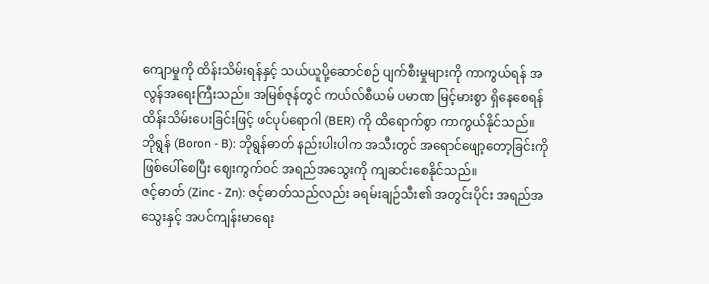ကျောမှုကို ထိန်းသိမ်းရန်နှင့် သယ်ယူပို့ဆောင်စဉ် ပျက်စီးမှုများကို ကာကွယ်ရန် အလွန်အရေးကြီးသည်။ အမြစ်ဇုန်တွင် ကယ်လ်စီယမ် ပမာဏ မြင့်မားစွာ ရှိနေစေရန် ထိန်းသိမ်းပေးခြင်းဖြင့် ဖင်ပုပ်ရောဂါ (BER) ကို ထိရောက်စွာ ကာကွယ်နိုင်သည်။
ဘိုရွန် (Boron - B): ဘိုရွန်ဓာတ် နည်းပါးပါက အသီးတွင် အရောင်ဖျော့တော့ခြင်းကို ဖြစ်ပေါ်စေပြီး ဈေးကွက်ဝင် အရည်အသွေးကို ကျဆင်းစေနိုင်သည်။
ဇင့်ဓာတ် (Zinc - Zn): ဇင့်ဓာတ်သည်လည်း ခရမ်းချဉ်သီး၏ အတွင်းပိုင်း အရည်အသွေးနှင့် အပင်ကျန်းမာရေး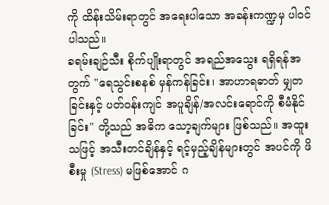ကို ထိန်းသိမ်းရာတွင် အရေးပါသော အခန်းကဏ္ဍမှ ပါဝင်ပါသည်။
ခရမ်းချဉ်သီး စိုက်ပျိုးရာတွင် အရည်အသွေး ရရှိရန်အတွက် "ရေသွင်းစနစ် မှန်ကန်ခြင်း၊ အာဟာရဓာတ် မျှတခြင်းနှင့် ပတ်ဝန်းကျင် အပူချိန်/အလင်းရောင်ကို စီမံနိုင်ခြင်း" တို့သည် အဓိက သော့ချက်များ ဖြစ်သည်။ အထူးသဖြင့် အသီးတင်ချိန်နှင့် ရင့်မှည့်ချိန်များတွင် အပင်ကို ဖိစီးမှု (Stress) မဖြစ်အောင် ဂ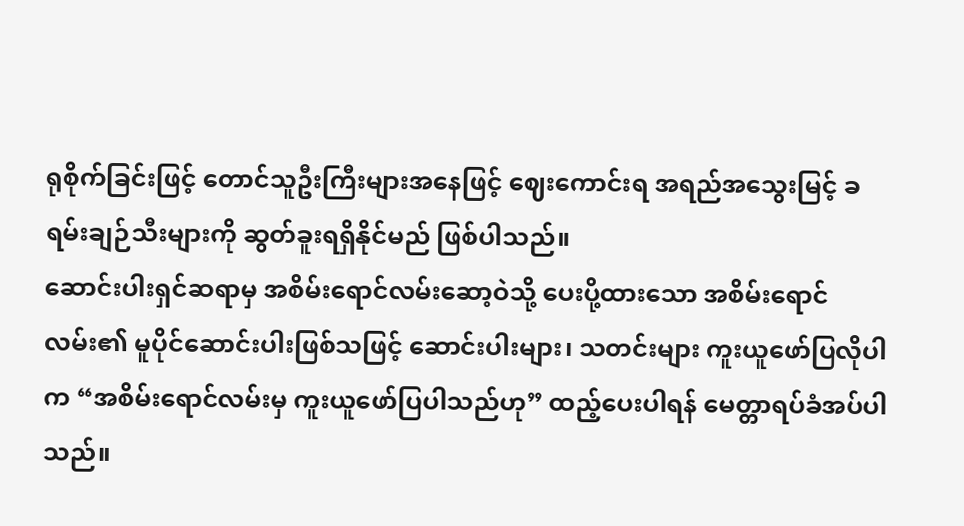ရုစိုက်ခြင်းဖြင့် တောင်သူဦးကြီးများအနေဖြင့် ဈေးကောင်းရ အရည်အသွေးမြင့် ခရမ်းချဉ်သီးများကို ဆွတ်ခူးရရှိနိုင်မည် ဖြစ်ပါသည်။
ဆောင်းပါးရှင်ဆရာမှ အစိမ်းရောင်လမ်းဆော့ဝဲသို့ ပေးပို့ထားသော အစိမ်းရောင်လမ်း၏ မူပိုင်ဆောင်းပါးဖြစ်သဖြင့် ဆောင်းပါးများ၊ သတင်းများ ကူးယူဖော်ပြလိုပါက “အစိမ်းရောင်လမ်းမှ ကူးယူဖော်ပြပါသည်ဟု” ထည့်ပေးပါရန် မေတ္တာရပ်ခံအပ်ပါသည်။